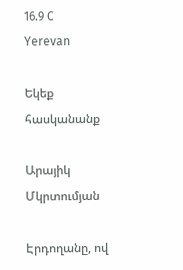16.9 C
Yerevan

Եկեք հասկանանք

Արայիկ Մկրտումյան

Էրդողանը, ով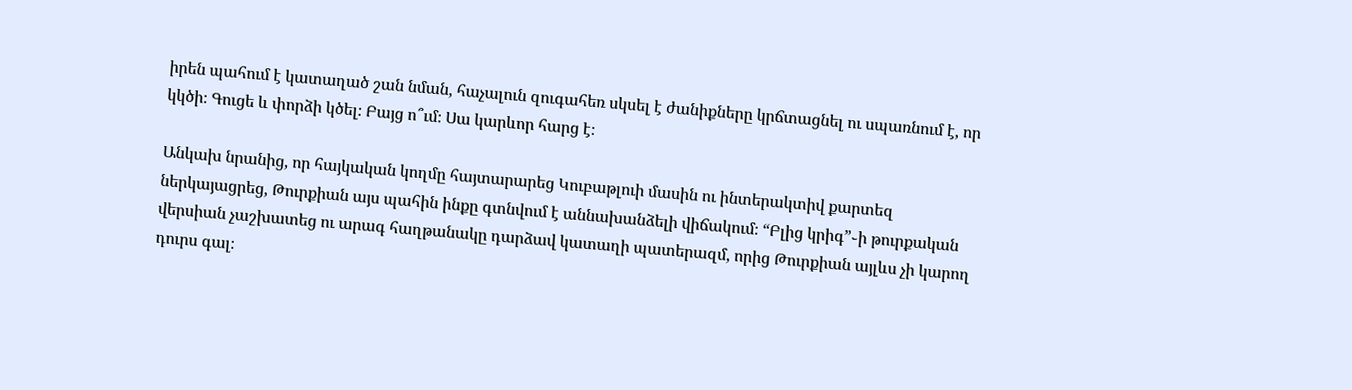իրեն պահում է կատաղած շան նման, հաչալուն զուգահեռ սկսել է ժանիքները կրճտացնել ու սպառնում է, որ կկծի։ Գուցե և փորձի կծել։ Բայց ո՞ւմ։ Սա կարևոր հարց է։

Անկախ նրանից, որ հայկական կողմը հայտարարեց Կուբաթլուի մասին ու ինտերակտիվ քարտեզ ներկայացրեց, Թուրքիան այս պահին ինքը գտնվում է աննախանձելի վիճակում։ “Բլից կրիգ”֊ի թուրքական վերսիան չաշխատեց ու արագ հաղթանակը դարձավ կատաղի պատերազմ, որից Թուրքիան այլևս չի կարող դուրս գալ։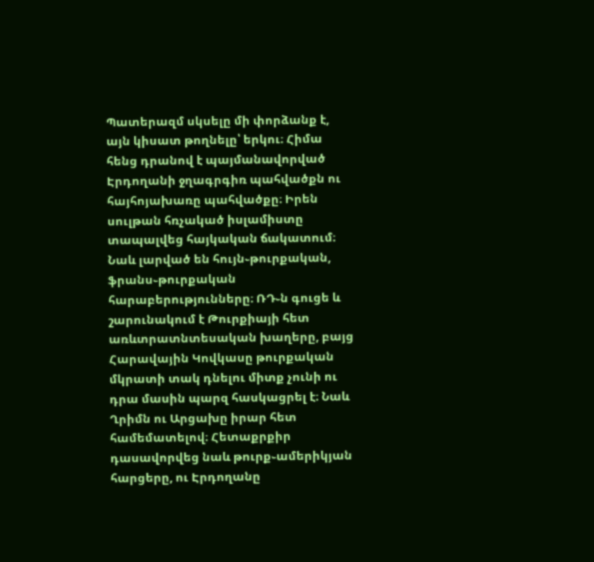Պատերազմ սկսելը մի փորձանք է, այն կիսատ թողնելը՝ երկու։ Հիմա հենց դրանով է պայմանավորված Էրդողանի ջղագրգիռ պահվածքն ու հայհոյախառը պահվածքը։ Իրեն սուլթան հռչակած իսլամիստը տապալվեց հայկական ճակատում։ Նաև լարված են հույն֊թուրքական, ֆրանս֊թուրքական հարաբերությունները։ ՌԴ֊ն գուցե և շարունակում է Թուրքիայի հետ առևտրատնտեսական խաղերը, բայց Հարավային Կովկասը թուրքական մկրատի տակ դնելու միտք չունի ու դրա մասին պարզ հասկացրել է։ Նաև Ղրիմն ու Արցախը իրար հետ համեմատելով։ Հետաքրքիր դասավորվեց նաև թուրք֊ամերիկյան հարցերը, ու Էրդողանը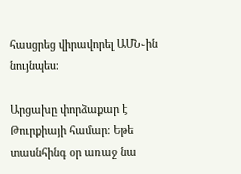հասցրեց վիրավորել ԱՄՆ֊ին նույնպես։

Արցախը փորձաքար է Թուրքիայի համար։ Եթե տասնհինգ օր առաջ նա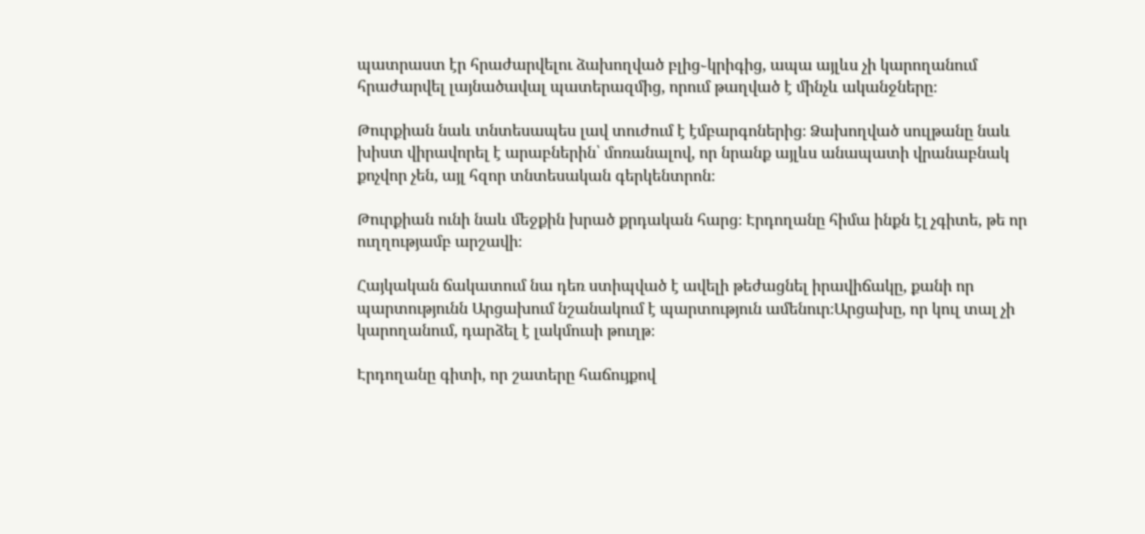պատրաստ էր հրաժարվելու ձախողված բլից֊կրիգից, ապա այլևս չի կարողանում հրաժարվել լայնածավալ պատերազմից, որում թաղված է մինչև ականջները։

Թուրքիան նաև տնտեսապես լավ տուժում է էմբարգոներից։ Ձախողված սուլթանը նաև խիստ վիրավորել է արաբներին՝ մոռանալով, որ նրանք այլևս անապատի վրանաբնակ քոչվոր չեն, այլ հզոր տնտեսական գերկենտրոն։

Թուրքիան ունի նաև մեջքին խրած քրդական հարց։ Էրդողանը հիմա ինքն էլ չգիտե, թե որ ուղղությամբ արշավի։

Հայկական ճակատում նա դեռ ստիպված է ավելի թեժացնել իրավիճակը, քանի որ պարտությունն Արցախում նշանակում է պարտություն ամենուր։Արցախը, որ կուլ տալ չի կարողանում, դարձել է լակմուսի թուղթ։

Էրդողանը գիտի, որ շատերը հաճույքով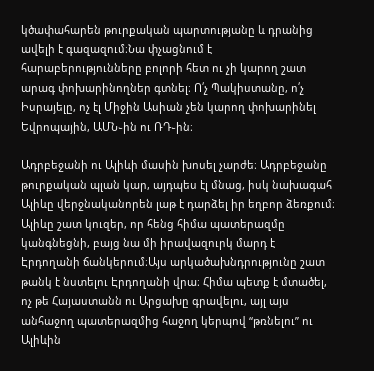կծափահարեն թուրքական պարտությանը և դրանից ավելի է գազազում։Նա փչացնում է հարաբերությունները բոլորի հետ ու չի կարող շատ արագ փոխարինողներ գտնել։ Ո՛չ Պակիստանը, ո՛չ Իսրայելը, ոչ էլ Միջին Ասիան չեն կարող փոխարինել Եվրոպային, ԱՄՆ֊ին ու ՌԴ֊ին։

Ադրբեջանի ու Ալիևի մասին խոսել չարժե։ Ադրբեջանը թուրքական պլան կար, այդպես էլ մնաց, իսկ նախագահ Ալիևը վերջնականորեն լաթ է դարձել իր եղբոր ձեռքում։ Ալիևը շատ կուզեր, որ հենց հիմա պատերազմը կանգնեցնի, բայց նա մի իրավազուրկ մարդ է Էրդողանի ճանկերում։Այս արկածախնդրությունը շատ թանկ է նստելու Էրդողանի վրա։ Հիմա պետք է մտածել, ոչ թե Հայաստանն ու Արցախը գրավելու, այլ այս անհաջող պատերազմից հաջող կերպով “թռնելու” ու Ալիևին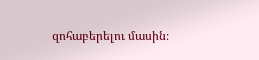զոհաբերելու մասին։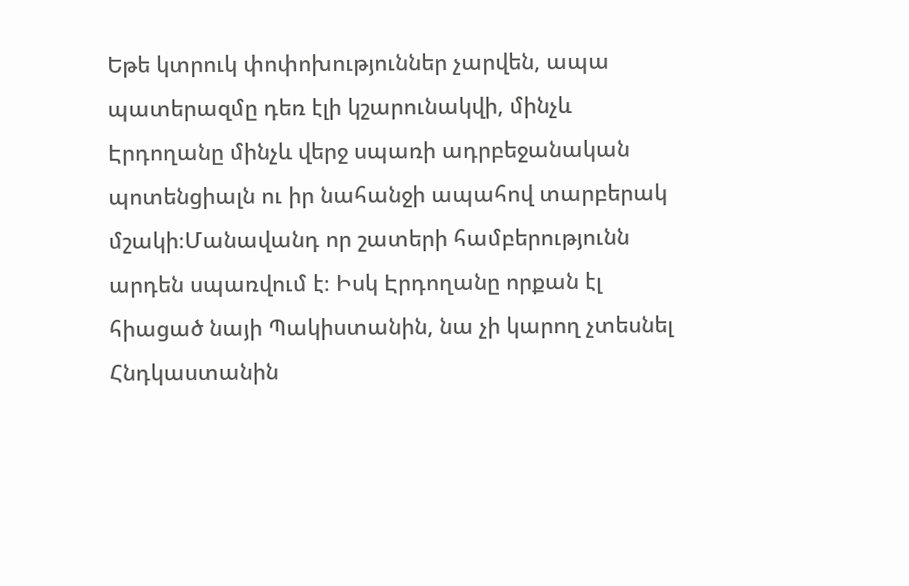Եթե կտրուկ փոփոխություններ չարվեն, ապա պատերազմը դեռ էլի կշարունակվի, մինչև Էրդողանը մինչև վերջ սպառի ադրբեջանական պոտենցիալն ու իր նահանջի ապահով տարբերակ մշակի։Մանավանդ որ շատերի համբերությունն արդեն սպառվում է։ Իսկ Էրդողանը որքան էլ հիացած նայի Պակիստանին, նա չի կարող չտեսնել Հնդկաստանին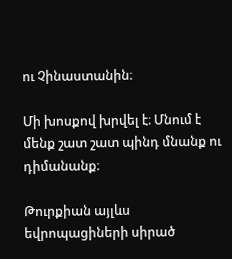ու Չինաստանին։

Մի խոսքով խրվել է։ Մնում է մենք շատ շատ պինդ մնանք ու դիմանանք։

Թուրքիան այլևս եվրոպացիների սիրած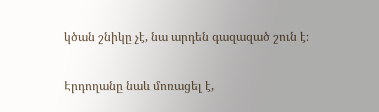կծան շնիկը չէ, նա արդեն գազազած շուն է։

Էրդողանը նաև մոռացել է,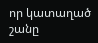որ կատաղած շանը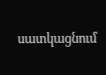սատկացնում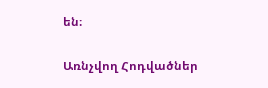են։

Առնչվող Հոդվածներ